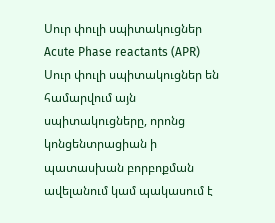Սուր փուլի սպիտակուցներ
Acute Phase reactants (APR)
Սուր փուլի սպիտակուցներ են համարվում այն սպիտակուցները, որոնց կոնցենտրացիան ի պատասխան բորբոքման ավելանում կամ պակասում է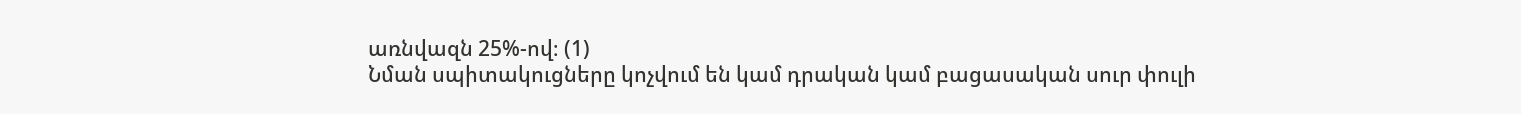առնվազն 25%-ով։ (1)
Նման սպիտակուցները կոչվում են կամ դրական կամ բացասական սուր փուլի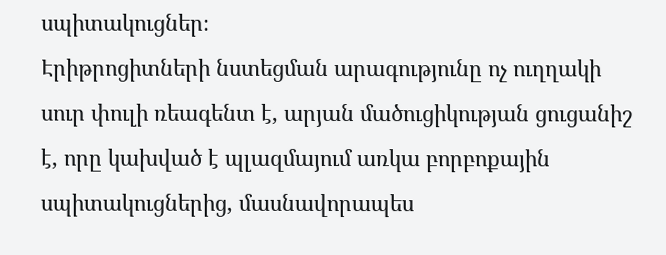սպիտակուցներ։
Էրիթրոցիտների նստեցման արագությունը ոչ ուղղակի սուր փուլի ռեագենտ է, արյան մածուցիկության ցուցանիշ է, որը կախված է պլազմայում առկա բորբոքային սպիտակուցներից, մասնավորապես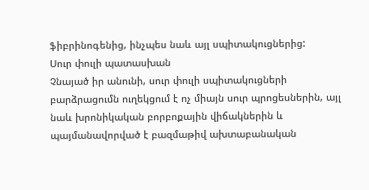ֆիբրինոգենից, ինչպես նաև այլ սպիտակուցներից:
Սուր փուլի պատասխան
Չնայած իր անունի, սուր փուլի սպիտակուցների բարձրացումն ուղեկցում է ոչ միայն սուր պրոցեսներին, այլ նաև խրոնիկական բորբոքային վիճակներին և պայմանավորված է բազմաթիվ ախտաբանական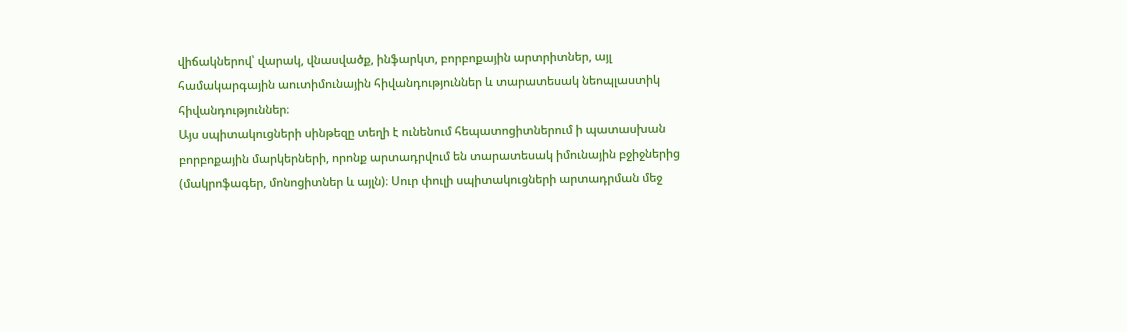վիճակներով՝ վարակ, վնասվածք, ինֆարկտ, բորբոքային արտրիտներ, այլ համակարգային աուտիմունային հիվանդություններ և տարատեսակ նեոպլաստիկ հիվանդություններ։
Այս սպիտակուցների սինթեզը տեղի է ունենում հեպատոցիտներում ի պատասխան բորբոքային մարկերների, որոնք արտադրվում են տարատեսակ իմունային բջիջներից (մակրոֆագեր, մոնոցիտներ և այլն)։ Սուր փուլի սպիտակուցների արտադրման մեջ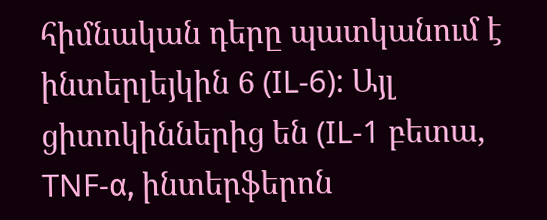հիմնական դերը պատկանում է ինտերլեյկին 6 (IL-6): Այլ ցիտոկիններից են (IL-1 բետա, TNF-α, ինտերֆերոն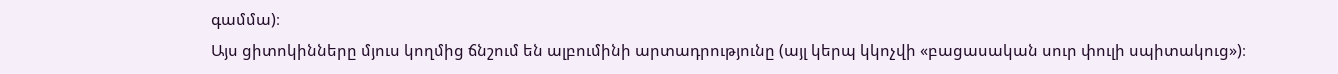գամմա)։
Այս ցիտոկինները մյուս կողմից ճնշում են ալբումինի արտադրությունը (այլ կերպ կկոչվի «բացասական սուր փուլի սպիտակուց»)։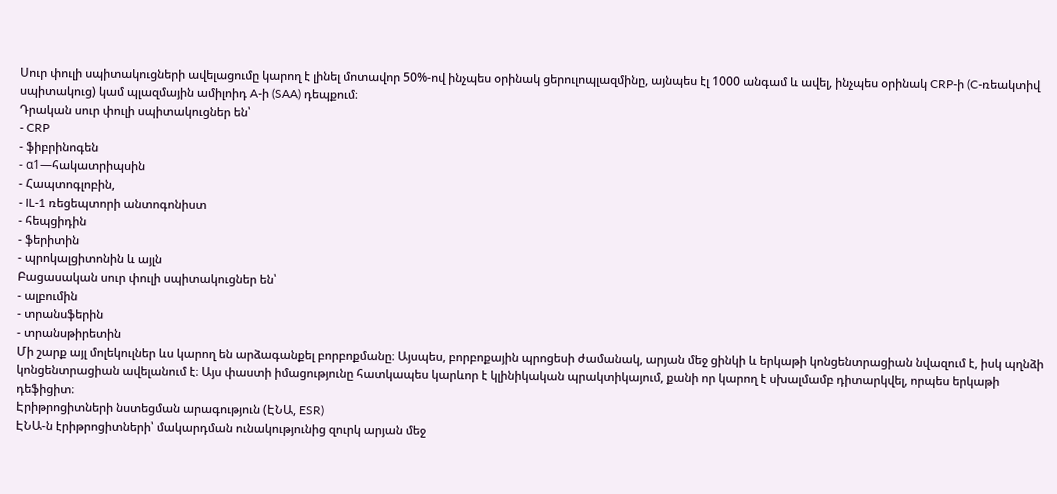Սուր փուլի սպիտակուցների ավելացումը կարող է լինել մոտավոր 50%-ով ինչպես օրինակ ցերուլոպլազմինը, այնպես էլ 1000 անգամ և ավել, ինչպես օրինակ CRP-ի (C-ռեակտիվ սպիտակուց) կամ պլազմային ամիլոիդ A-ի (SAA) դեպքում։
Դրական սուր փուլի սպիտակուցներ են՝
- CRP
- ֆիբրինոգեն
- α1—հակատրիպսին
- Հապտոգլոբին,
- IL-1 ռեցեպտորի անտոգոնիստ
- հեպցիդին
- ֆերիտին
- պրոկալցիտոնին և այլն
Բացասական սուր փուլի սպիտակուցներ են՝
- ալբումին
- տրանսֆերին
- տրանսթիրետին
Մի շարք այլ մոլեկուլներ ևս կարող են արձագանքել բորբոքմանը։ Այսպես, բորբոքային պրոցեսի ժամանակ, արյան մեջ ցինկի և երկաթի կոնցենտրացիան նվազում է, իսկ պղնձի կոնցենտրացիան ավելանում է։ Այս փաստի իմացությունը հատկապես կարևոր է կլինիկական պրակտիկայում, քանի որ կարող է սխալմամբ դիտարկվել, որպես երկաթի դեֆիցիտ։
Էրիթրոցիտների նստեցման արագություն (ԷՆԱ, ESR)
ԷՆԱ-ն էրիթրոցիտների՝ մակարդման ունակությունից զուրկ արյան մեջ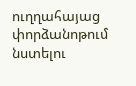ուղղահայաց փորձանոթում նստելու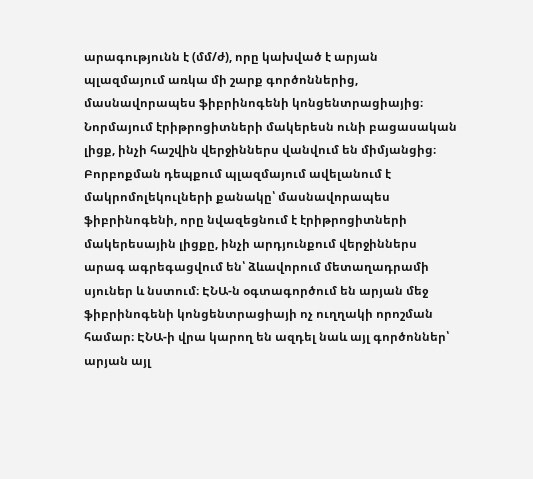արագությունն է (մմ/ժ), որը կախված է արյան պլազմայում առկա մի շարք գործոններից, մասնավորապես ֆիբրինոգենի կոնցենտրացիայից։
Նորմայում էրիթրոցիտների մակերեսն ունի բացասական լիցք, ինչի հաշվին վերջիններս վանվում են միմյանցից։
Բորբոքման դեպքում պլազմայում ավելանում է մակրոմոլեկուլների քանակը՝ մասնավորապես ֆիբրինոգենի, որը նվազեցնում է էրիթրոցիտների մակերեսային լիցքը, ինչի արդյունքում վերջիններս արագ ագրեգացվում են՝ ձևավորում մետաղադրամի սյուներ և նստում։ ԷՆԱ-ն օգտագործում են արյան մեջ ֆիբրինոգենի կոնցենտրացիայի ոչ ուղղակի որոշման համար։ ԷՆԱ-ի վրա կարող են ազդել նաև այլ գործոններ՝ արյան այլ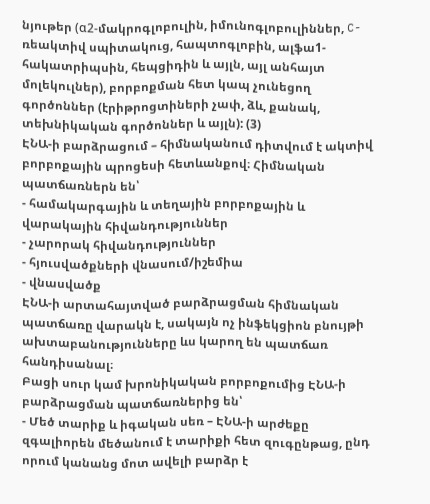նյութեր (α2-մակրոգլոբուլին, իմունոգլոբուլիններ, C-ռեակտիվ սպիտակուց, հապտոգլոբին, ալֆա1-հակատրիպսին, հեպցիդին և այլն, այլ անհայտ մոլեկուլներ), բորբոքման հետ կապ չունեցող գործոններ (էրիթրոցտիների չափ, ձև, քանակ, տեխնիկական գործոններ և այլն): (3)
ԷՆԱ-ի բարձրացում – հիմնականում դիտվում է ակտիվ բորբոքային պրոցեսի հետևանքով։ Հիմնական պատճառներն են՝
- համակարգային և տեղային բորբոքային և վարակային հիվանդություններ
- չարորակ հիվանդություններ
- հյուսվածքների վնասում/իշեմիա
- վնասվածք
ԷՆԱ-ի արտահայտված բարձրացման հիմնական պատճառը վարակն է, սակայն ոչ ինֆեկցիոն բնույթի ախտաբանությունները ևս կարող են պատճառ հանդիսանալ։
Բացի սուր կամ խրոնիկական բորբոքումից ԷՆԱ-ի բարձրացման պատճառներից են՝
- Մեծ տարիք և իգական սեռ – ԷՆԱ-ի արժեքը զգալիորեն մեծանում է տարիքի հետ զուգընթաց, ընդ որում կանանց մոտ ավելի բարձր է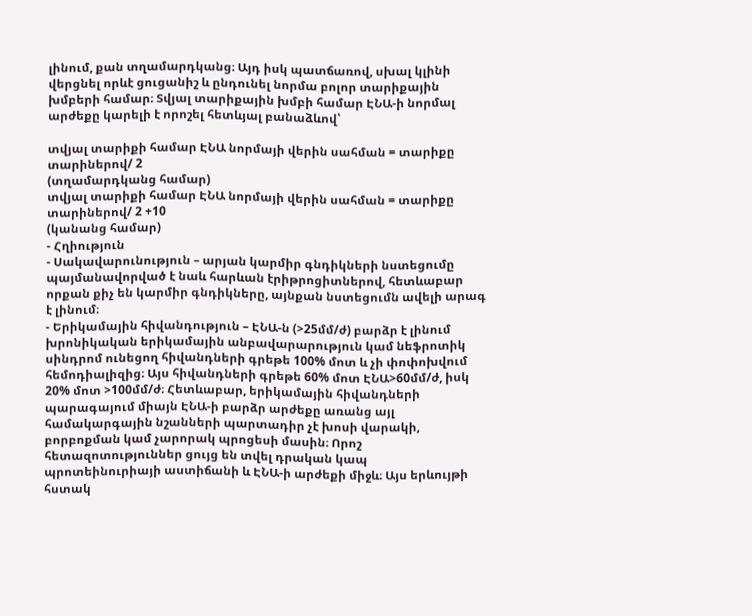լինում, քան տղամարդկանց։ Այդ իսկ պատճառով, սխալ կլինի վերցնել որևէ ցուցանիշ և ընդունել նորմա բոլոր տարիքային խմբերի համար։ Տվյալ տարիքային խմբի համար ԷՆԱ-ի նորմալ արժեքը կարելի է որոշել հետևյալ բանաձևով՝

տվյալ տարիքի համար ԷՆԱ նորմայի վերին սահման = տարիքը տարիներով/ 2
(տղամարդկանց համար)
տվյալ տարիքի համար ԷՆԱ նորմայի վերին սահման = տարիքը տարիներով/ 2 +10
(կանանց համար)
- Հղիություն
- Սակավարունություն – արյան կարմիր գնդիկների նստեցումը պայմանավորված է նաև հարևան էրիթրոցիտներով, հետևաբար որքան քիչ են կարմիր գնդիկները, այնքան նստեցումն ավելի արագ է լինում։
- Երիկամային հիվանդություն – ԷՆԱ-ն (>25մմ/ժ) բարձր է լինում խրոնիկական երիկամային անբավարարություն կամ նեֆրոտիկ սինդրոմ ունեցող հիվանդների գրեթե 100% մոտ և չի փոփոխվում հեմոդիալիզից։ Այս հիվանդների գրեթե 60% մոտ ԷՆԱ>60մմ/ժ, իսկ 20% մոտ >100մմ/ժ։ Հետևաբար, երիկամային հիվանդների պարագայում միայն ԷՆԱ-ի բարձր արժեքը առանց այլ համակարգային նշանների պարտադիր չէ խոսի վարակի, բորբոքման կամ չարորակ պրոցեսի մասին։ Որոշ հետազոտություններ ցույց են տվել դրական կապ պրոտեինուրիայի աստիճանի և ԷՆԱ-ի արժեքի միջև։ Այս երևույթի հստակ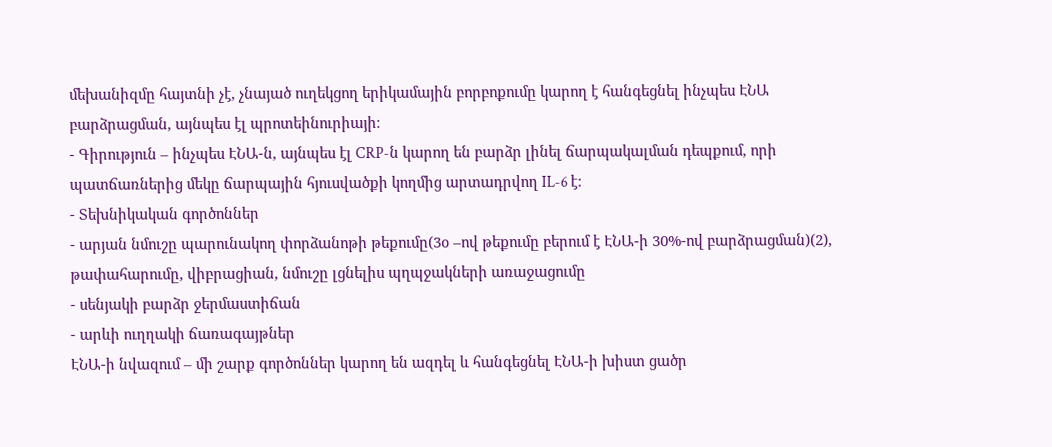մեխանիզմը հայտնի չէ, չնայած ուղեկցող երիկամային բորբոքումը կարող է հանգեցնել ինչպես ԷՆԱ բարձրացման, այնպես էլ պրոտեինուրիայի։
- Գիրություն – ինչպես ԷՆԱ-ն, այնպես էլ CRP-ն կարող են բարձր լինել ճարպակալման դեպքում, որի պատճառներից մեկը ճարպային հյուսվածքի կողմից արտադրվող IL-6 է։
- Տեխնիկական գործոններ
- արյան նմուշը պարունակող փորձանոթի թեքումը(3օ –ով թեքումը բերում է ԷՆԱ-ի 30%-ով բարձրացման)(2), թափահարումը, վիբրացիան, նմուշը լցնելիս պղպջակների առաջացումը
- սենյակի բարձր ջերմաստիճան
- արևի ուղղակի ճառագայթներ
ԷՆԱ-ի նվազում – մի շարք գործոններ կարող են ազդել և հանգեցնել ԷՆԱ-ի խիստ ցածր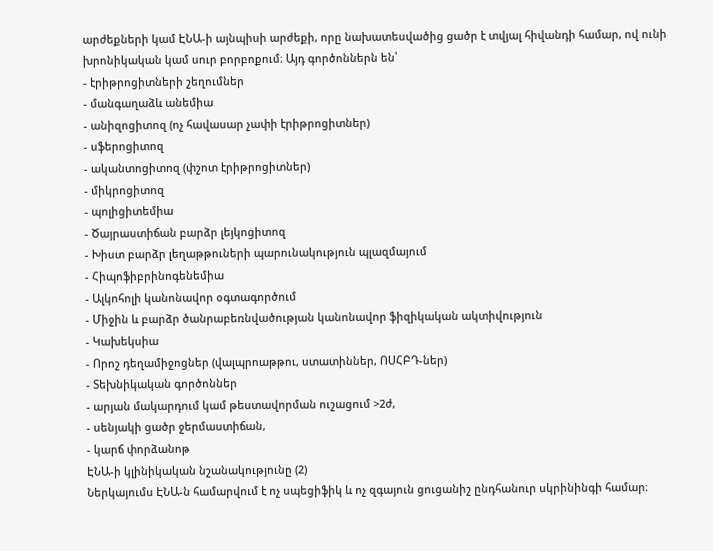արժեքների կամ ԷՆԱ-ի այնպիսի արժեքի, որը նախատեսվածից ցածր է տվյալ հիվանդի համար, ով ունի խրոնիկական կամ սուր բորբոքում։ Այդ գործոններն են՝
- էրիթրոցիտների շեղումներ
- մանգաղաձև անեմիա
- անիզոցիտոզ (ոչ հավասար չափի էրիթրոցիտներ)
- սֆերոցիտոզ
- ականտոցիտոզ (փշոտ էրիթրոցիտներ)
- միկրոցիտոզ
- պոլիցիտեմիա
- Ծայրաստիճան բարձր լեյկոցիտոզ
- Խիստ բարձր լեղաթթուների պարունակություն պլազմայում
- Հիպոֆիբրինոգենեմիա
- Ալկոհոլի կանոնավոր օգտագործում
- Միջին և բարձր ծանրաբեռնվածության կանոնավոր ֆիզիկական ակտիվություն
- Կախեկսիա
- Որոշ դեղամիջոցներ (վալպրոաթթու, ստատիններ, ՈՍՀԲԴ-ներ)
- Տեխնիկական գործոններ
- արյան մակարդում կամ թեստավորման ուշացում >2ժ,
- սենյակի ցածր ջերմաստիճան,
- կարճ փորձանոթ
ԷՆԱ-ի կլինիկական նշանակությունը (2)
Ներկայումս ԷՆԱ-ն համարվում է ոչ սպեցիֆիկ և ոչ զգայուն ցուցանիշ ընդհանուր սկրինինգի համար։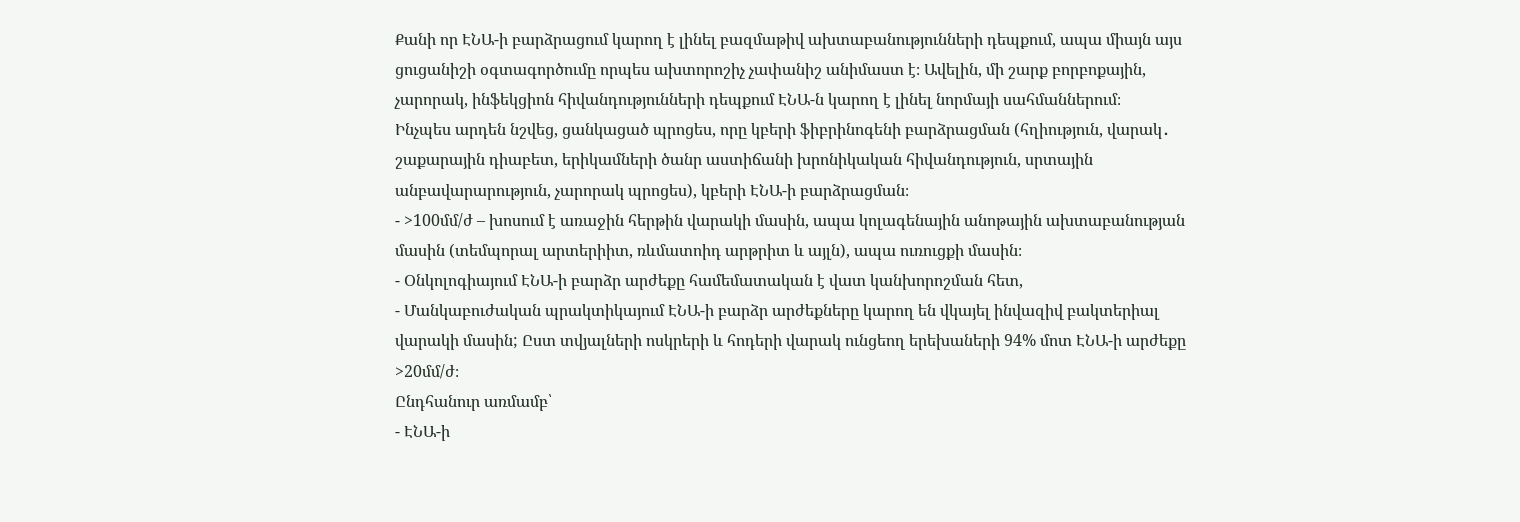Քանի որ ԷՆԱ-ի բարձրացում կարող է լինել բազմաթիվ ախտաբանությունների դեպքում, ապա միայն այս ցուցանիշի օգտագործումը որպես ախտորոշիչ չափանիշ անիմաստ է։ Ավելին, մի շարք բորբոքային, չարորակ, ինֆեկցիոն հիվանդությունների դեպքում ԷՆԱ-ն կարող է լինել նորմայի սահմաններում։
Ինչպես արդեն նշվեց, ցանկացած պրոցես, որը կբերի ֆիբրինոգենի բարձրացման (հղիություն, վարակ․ շաքարային դիաբետ, երիկամների ծանր աստիճանի խրոնիկական հիվանդություն, սրտային անբավարարություն, չարորակ պրոցես), կբերի ԷՆԱ-ի բարձրացման։
- >100մմ/ժ – խոսում է առաջին հերթին վարակի մասին, ապա կոլագենային անոթային ախտաբանության մասին (տեմպորալ արտերիիտ, ռևմատոիդ արթրիտ և այլն), ապա ուռուցքի մասին։
- Օնկոլոգիայում ԷՆԱ-ի բարձր արժեքը համեմատական է վատ կանխորոշման հետ,
- Մանկաբուժական պրակտիկայում ԷՆԱ-ի բարձր արժեքները կարող են վկայել ինվազիվ բակտերիալ վարակի մասին; Ըստ տվյալների ոսկրերի և հոդերի վարակ ունցեող երեխաների 94% մոտ ԷՆԱ-ի արժեքը >20մմ/ժ։
Ընդհանուր առմամբ՝
- ԷՆԱ-ի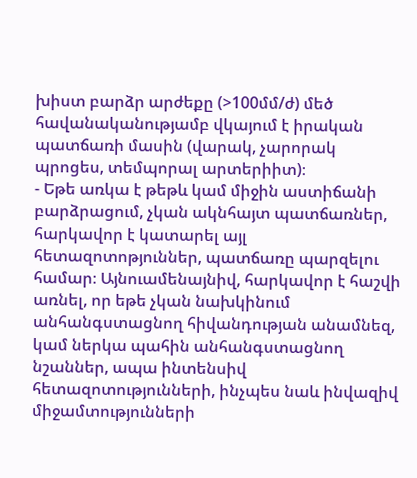խիստ բարձր արժեքը (>100մմ/ժ) մեծ հավանականությամբ վկայում է իրական պատճառի մասին (վարակ, չարորակ պրոցես, տեմպորալ արտերիիտ)։
- Եթե առկա է թեթև կամ միջին աստիճանի բարձրացում, չկան ակնհայտ պատճառներ, հարկավոր է կատարել այլ հետազոտոթյուններ, պատճառը պարզելու համար։ Այնուամենայնիվ, հարկավոր է հաշվի առնել, որ եթե չկան նախկինում անհանգստացնող հիվանդության անամնեզ, կամ ներկա պահին անհանգստացնող նշաններ, ապա ինտենսիվ հետազոտությունների, ինչպես նաև ինվազիվ միջամտությունների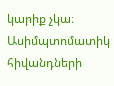կարիք չկա։ Ասիմպտոմատիկ հիվանդների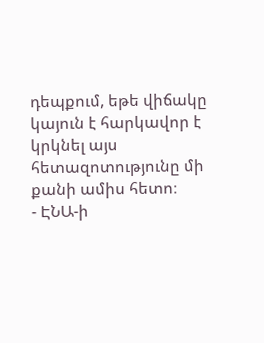դեպքում, եթե վիճակը կայուն է հարկավոր է կրկնել այս հետազոտությունը մի քանի ամիս հետո։
- ԷՆԱ-ի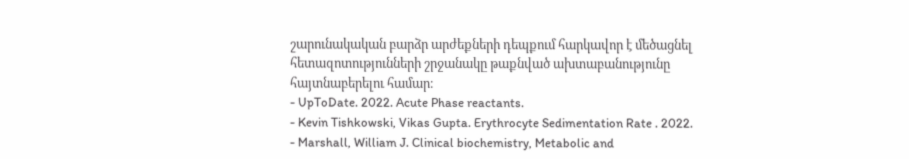շարունակական բարձր արժեքների դեպքում հարկավոր է մեծացնել հետազոտությունների շրջանակը թաքնված ախտաբանությունը հայտնաբերելու համար։
- UpToDate. 2022. Acute Phase reactants.
- Kevin Tishkowski, Vikas Gupta. Erythrocyte Sedimentation Rate . 2022.
- Marshall, William J. Clinical biochemistry, Metabolic and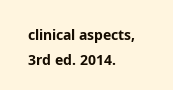clinical aspects, 3rd ed. 2014.